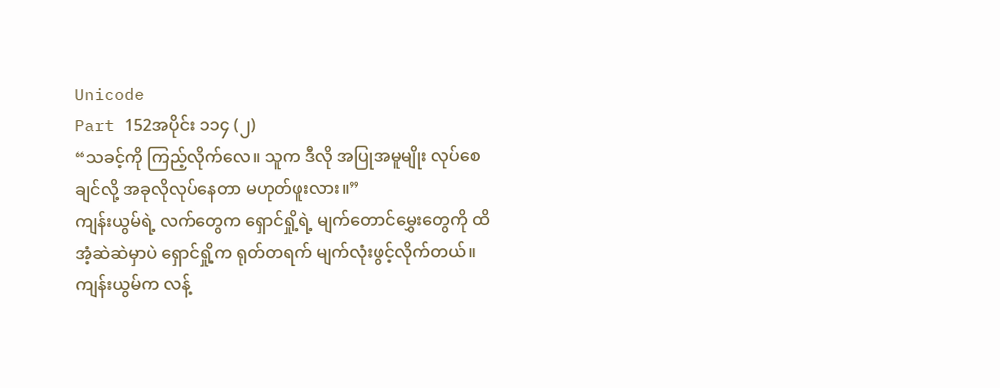Unicode
Part 152အပိုင်း ၁၁၄ (၂)
“သခင့်ကို ကြည့်လိုက်လေ။ သူက ဒီလို အပြုအမူမျိုး လုပ်စေချင်လို့ အခုလိုလုပ်နေတာ မဟုတ်ဖူးလား။”
ကျန်းယွမ်ရဲ့ လက်တွေက ရှောင်ရှို့ရဲ့ မျက်တောင်မွှေးတွေကို ထိအံ့ဆဲဆဲမှာပဲ ရှောင်ရှို့က ရုတ်တရက် မျက်လုံးဖွင့်လိုက်တယ်။ ကျန်းယွမ်က လန့်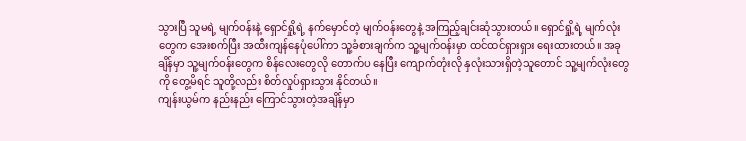သွားပြီ သူမရဲ့ မျက်ဝန်းနဲ့ ရှောင်ရှို့ရဲ့ နက်မှောင်တဲ့ မျက်ဝန်းတွေနဲ့ အကြည့်ချင်းဆုံသွားတယ်။ ရှောင်ရှို့ရဲ့ မျက်လုံးတွေက အေးစက်ပြီး အထီးကျန်နေပုံပေါ်ကာ သူ့ခံစားချက်က သူ့မျက်ဝန်းမှာ ထင်ထင်ရှားရှား ရေးထားတယ်။ အခုချိန်မှာ သူ့မျက်ဝန်းတွေက စိန်လေးတွေလို တောက်ပ နေပြီး ကျောက်တုံးလို နှလုံးသားရှိတဲ့သူတောင် သူ့မျက်လုံးတွေကို တွေ့မိရင် သူတို့လည်း စိတ်လှုပ်ရှားသွား နိုင်တယ်။
ကျန်းယွမ်က နည်းနည်း ကြောင်သွားတဲ့အချိန်မှာ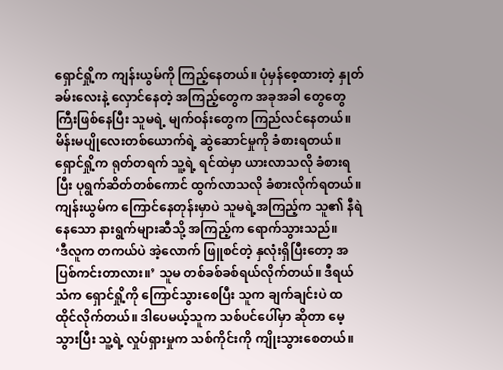ရှောင်ရှို့က ကျန်းယွမ်ကို ကြည့်နေတယ်။ ပုံမှန်စေ့ထားတဲ့ နှုတ်ခမ်းလေးနဲ့ လှောင်နေတဲ့ အကြည့်တွေက အခုအခါ တွေတွေကြီးဖြစ်နေပြီး သူမရဲ့ မျက်ဝန်းတွေက ကြည်လင်နေတယ်။ မိန်းမပျိုလေးတစ်ယောက်ရဲ့ ဆွဲဆောင်မှုကို ခံစားရတယ်။ ရှောင်ရှို့က ရုတ်တရက် သူ့ရဲ့ ရင်ထဲမှာ ယားလာသလို ခံစားရပြီး ပုရွက်ဆိတ်တစ်ကောင် ထွက်လာသလို ခံစားလိုက်ရတယ်။ ကျန်းယွမ်က ကြောင်နေတုန်းမှာပဲ သူမရဲ့အကြည့်က သူ၏ နီရဲနေသော နားရွက်များဆီသို့ အကြည့်က ရောက်သွားသည်။
‘ဒီလူက တကယ်ပဲ အဲ့လောက် ဖြူစင်တဲ့ နှလုံးရှိပြီးတော့ အပြစ်ကင်းတာလား။’ သူမ တစ်ခစ်ခစ်ရယ်လိုက်တယ်။ ဒီရယ်သံက ရှောင်ရှို့ကို ကြောင်သွားစေပြီး သူက ချက်ချင်းပဲ ထ ထိုင်လိုက်တယ်။ ဒါပေမယ့်သူက သစ်ပင်ပေါ်မှာ ဆိုတာ မေ့သွားပြီး သူ့ရဲ့ လှုပ်ရှားမှုက သစ်ကိုင်းကို ကျိုးသွားစေတယ်။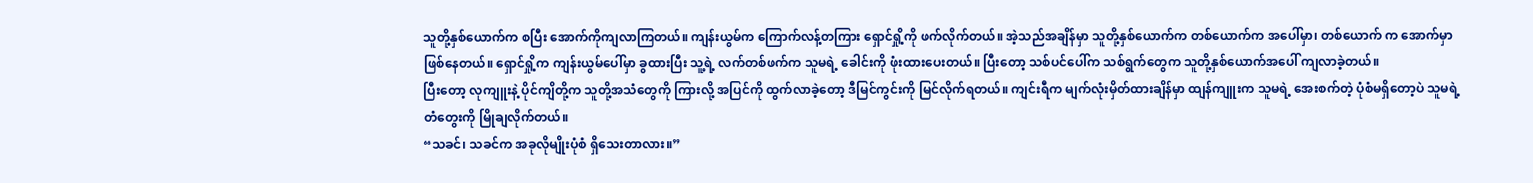သူတို့နှစ်ယောက်က စပြီး အောက်ကိုကျလာကြတယ်။ ကျန်းယွမ်က ကြောက်လန့်တကြား ရှောင်ရှို့ကို ဖက်လိုက်တယ်။ အဲ့သည်အချိန်မှာ သူတို့နှစ်ယောက်က တစ်ယောက်က အပေါ်မှာ၊ တစ်ယောက် က အောက်မှာ ဖြစ်နေတယ်။ ရှောင်ရှို့က ကျန်းယွမ်ပေါ်မှာ ခွထားပြီး သူ့ရဲ့ လက်တစ်ဖက်က သူမရဲ့ ခေါင်းကို ဖုံးထားပေးတယ်။ ပြီးတော့ သစ်ပင်ပေါ်က သစ်ရွက်တွေက သူတို့နှစ်ယောက်အပေါ် ကျလာခဲ့တယ်။
ပြီးတော့ လုကျူးနဲ့ ပိုင်ကျိတို့က သူတို့အသံတွေကို ကြားလို့ အပြင်ကို ထွက်လာခဲ့တော့ ဒီမြင်ကွင်းကို မြင်လိုက်ရတယ်။ ကျင်းရီက မျက်လုံးမှိတ်ထားချိန်မှာ ထျန်ကျူးက သူမရဲ့ အေးစက်တဲ့ ပုံစံမရှိတော့ပဲ သူမရဲ့ တံတွေးကို မြိုချလိုက်တယ်။
“သခင်၊ သခင်က အခုလိုမျိုးပုံစံ ရှိသေးတာလား။”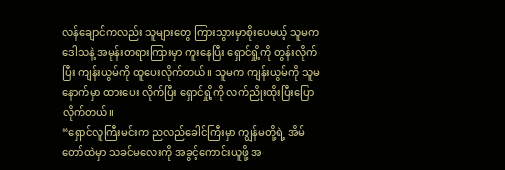လန်ချောင်ကလည်း သူများတွေ ကြားသွားမှာစိုးပေမယ့် သူမက ဒေါသနဲ့ အမုန်းတရားကြားမှာ ကူးနေပြီး ရှောင်ရှို့ကို တွန်းလိုက်ပြီး ကျန်းယွမ်ကို ထူပေးလိုက်တယ်။ သူမက ကျန်းယွမ်ကို သူမနောက်မှာ ထားပေး လိုက်ပြီး ရှောင်ရှို့ကို လက်ညိုးထိုးပြီးပြောလိုက်တယ်။
“ရှောင်လူကြီးမင်းက ညလည်ခေါင်ကြီးမှာ ကျွန်မတို့ရဲ့ အိမ်တော်ထဲမှာ သခင်မလေးကို အခွင့်ကောင်းယူဖို့ အ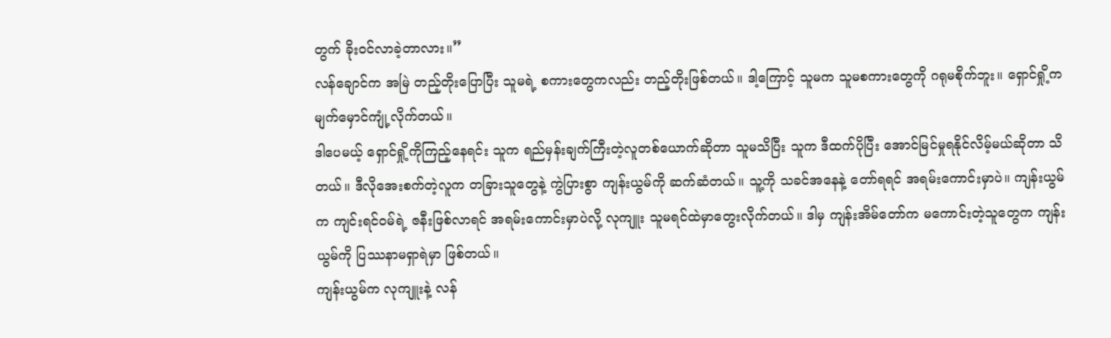တွက် ခိုးဝင်လာခဲ့တာလား။”
လန်ချောင်က အမြဲ တည့်တိုးပြောပြီး သူမရဲ့ စကားတွေကလည်း တည့်တိုးဖြစ်တယ်။ ဒါ့ကြောင့် သူမက သူမစကားတွေကို ဂရုမစိုက်ဘူး။ ရှောင်ရှို့က မျက်မှောင်ကျုံ့လိုက်တယ်။
ဒါပေမယ့် ရှောင်ရှို့ကိုကြည့်နေရင်း သူက ရည်မှန်းချက်ကြီးတဲ့လူတစ်ယောက်ဆိုတာ သူမသိပြီး သူက ဒီထက်ပိုပြီး အောင်မြင်မှုရနိုင်လိမ့်မယ်ဆိုတာ သိတယ်။ ဒီလိုအေးစက်တဲ့လူက တခြားသူတွေနဲ့ ကွဲပြားစွာ ကျန်းယွမ်ကို ဆက်ဆံတယ်။ သူ့ကို သခင်အနေနဲ့ တော်ရရင် အရမ်းကောင်းမှာပဲ။ ကျန်းယွမ်က ကျင်းရင်ဝမ်ရဲ့ ဇနီးဖြစ်လာရင် အရမ်းကောင်းမှာပဲလို့ လုကျူး သူမရင်ထဲမှာတွေးလိုက်တယ်။ ဒါမှ ကျန်းအိမ်တော်က မကောင်းတဲ့သူတွေက ကျန်းယွမ်ကို ပြဿနာမရှာရဲမှာ ဖြစ်တယ်။
ကျန်းယွမ်က လုကျူးနဲ့ လန်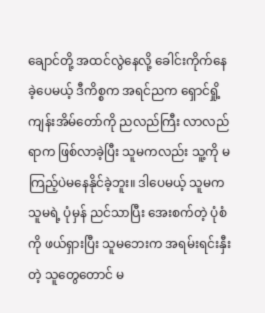ချောင်တို့ အထင်လွဲနေလို့ ခေါင်းကိုက်နေခဲ့ပေမယ့် ဒီကိစ္စက အရင်ညက ရှောင်ရှို့ ကျန်းအိမ်တော်ကို ညလည်ကြီး လာလည်ရာက ဖြစ်လာခဲ့ပြီး သူမကလည်း သူ့ကို မကြည့်ပဲမနေနိုင်ခဲ့ဘူး။ ဒါပေမယ့် သူမက သူမရဲ့ ပုံမှန် ညင်သာပြီး အေးစက်တဲ့ ပုံစံကို ဖယ်ရှားပြီး သူမဘေးက အရမ်းရင်းနှီးတဲ့ သူတွေတောင် မ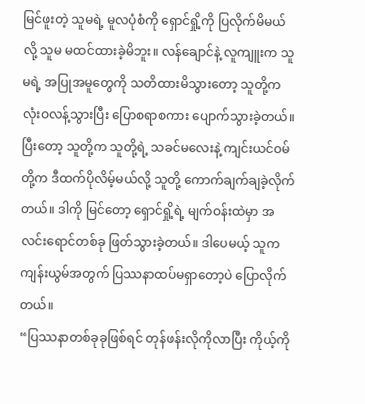မြင်ဖူးတဲ့ သူမရဲ့ မူလပုံစံကို ရှောင်ရှို့ကို ပြလိုက်မိမယ်လို့ သူမ မထင်ထားခဲ့မိဘူး။ လန်ချောင်နဲ့ လူကျူးက သူမရဲ့ အပြုအမူတွေကို သတိထားမိသွားတော့ သူတို့က လုံးဝလန့်သွားပြီး ပြောစရာစကား ပျောက်သွားခဲ့တယ်။ ပြီးတော့ သူတို့က သူတို့ရဲ့ သခင်မလေးနဲ့ ကျင်းယင်ဝမ်တို့က ဒီထက်ပိုလိမ့်မယ်လို့ သူတို့ ကောက်ချက်ချခဲ့လိုက်တယ်။ ဒါကို မြင်တော့ ရှောင်ရှို့ရဲ့ မျက်ဝန်းထဲမှာ အလင်းရောင်တစ်ခု ဖြတ်သွားခဲ့တယ်။ ဒါပေမယ့် သူက ကျန်းယွမ်အတွက် ပြဿနာထပ်မရှာတော့ပဲ ပြောလိုက်တယ်။
“ပြဿနာတစ်ခုခုဖြစ်ရင် တုန်ဖန်းလိုကိုလာပြီး ကိုယ့်ကို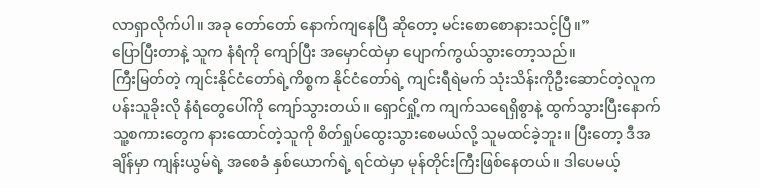လာရှာလိုက်ပါ။ အခု တော်တော် နောက်ကျနေပြီ ဆိုတော့ မင်းစောစောနားသင့်ပြီ။”
ပြောပြီးတာနဲ့ သူက နံရံကို ကျော်ပြီး အမှောင်ထဲမှာ ပျောက်ကွယ်သွားတော့သည်။
ကြီးမြတ်တဲ့ ကျင်းနိုင်ငံတော်ရဲ့ကိစ္စက နိုင်ငံတော်ရဲ့ ကျင်းရီရဲမက် သုံးသိန်းကိုဦးဆောင်တဲ့လူက ပန်းသူခိုးလို နံရံတွေပေါ်ကို ကျော်သွားတယ်။ ရှောင်ရှို့က ကျက်သရေရှိစွာနဲ့ ထွက်သွားပြီးနောက် သူ့စကားတွေက နားထောင်တဲ့သူကို စိတ်ရှုပ်ထွေးသွားစေမယ်လို့ သူမထင်ခဲ့ဘူး။ ပြီးတော့ ဒီအချိန်မှာ ကျန်းယွမ်ရဲ့ အစေခံ နှစ်ယောက်ရဲ့ ရင်ထဲမှာ မုန်တိုင်းကြီးဖြစ်နေတယ်။ ဒါပေမယ့်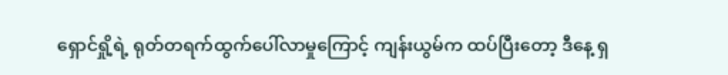ရှောင်ရှို့ရဲ့ ရုတ်တရက်ထွက်ပေါ်လာမှုကြောင့် ကျန်းယွမ်က ထပ်ပြီးတော့ ဒီနေ့ ရှ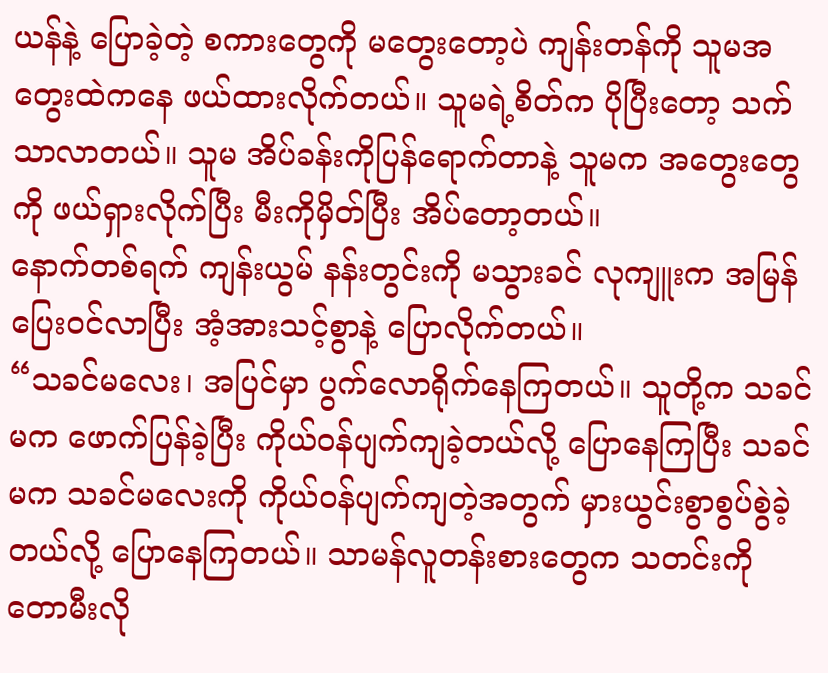ယန်နဲ့ ပြောခဲ့တဲ့ စကားတွေကို မတွေးတော့ပဲ ကျန်းတန်ကို သူမအတွေးထဲကနေ ဖယ်ထားလိုက်တယ်။ သူမရဲ့စိတ်က ပိုပြီးတော့ သက်သာလာတယ်။ သူမ အိပ်ခန်းကိုပြန်ရောက်တာနဲ့ သူမက အတွေးတွေကို ဖယ်ရှားလိုက်ပြီး မီးကိုမှိတ်ပြီး အိပ်တော့တယ်။
နောက်တစ်ရက် ကျန်းယွမ် နန်းတွင်းကို မသွားခင် လုကျူးက အမြန် ပြေးဝင်လာပြီး အံ့အားသင့်စွာနဲ့ ပြောလိုက်တယ်။
“သခင်မလေး၊ အပြင်မှာ ပွက်လောရိုက်နေကြတယ်။ သူတို့က သခင်မက ဖောက်ပြန်ခဲ့ပြီး ကိုယ်ဝန်ပျက်ကျခဲ့တယ်လို့ ပြောနေကြပြီး သခင်မက သခင်မလေးကို ကိုယ်ဝန်ပျက်ကျတဲ့အတွက် မှားယွင်းစွာစွပ်စွဲခဲ့တယ်လို့ ပြောနေကြတယ်။ သာမန်လူတန်းစားတွေက သတင်းကို တောမီးလို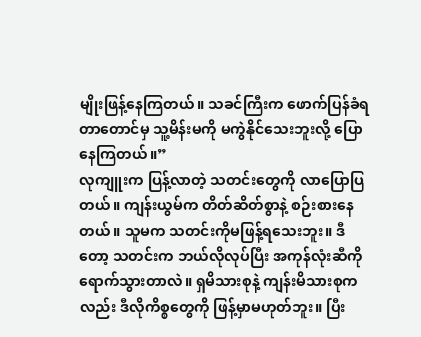မျိုးဖြန့်နေကြတယ်။ သခင်ကြီးက ဖောက်ပြန်ခံရတာတောင်မှ သူ့မိန်းမကို မကွဲနိုင်သေးဘူးလို့ ပြောနေကြတယ်။”
လုကျူးက ပြန့်လာတဲ့ သတင်းတွေကို လာပြောပြတယ်။ ကျန်းယွမ်က တိတ်ဆိတ်စွာနဲ့ စဉ်းစားနေတယ်။ သူမက သတင်းကိုမဖြန့်ရသေးဘူး။ ဒီတော့ သတင်းက ဘယ်လိုလုပ်ပြီး အကုန်လုံးဆီကို ရောက်သွားတာလဲ။ ရှမိသားစုနဲ့ ကျန်းမိသားစုကလည်း ဒီလိုကိစ္စတွေကို ဖြန့်မှာမဟုတ်ဘူး။ ပြီး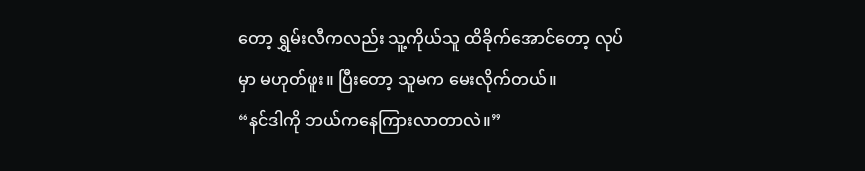တော့ ရွှမ်းလီကလည်း သူ့ကိုယ်သူ ထိခိုက်အောင်တော့ လုပ်မှာ မဟုတ်ဖူး။ ပြီးတော့ သူမက မေးလိုက်တယ်။
“နင်ဒါကို ဘယ်ကနေကြားလာတာလဲ။”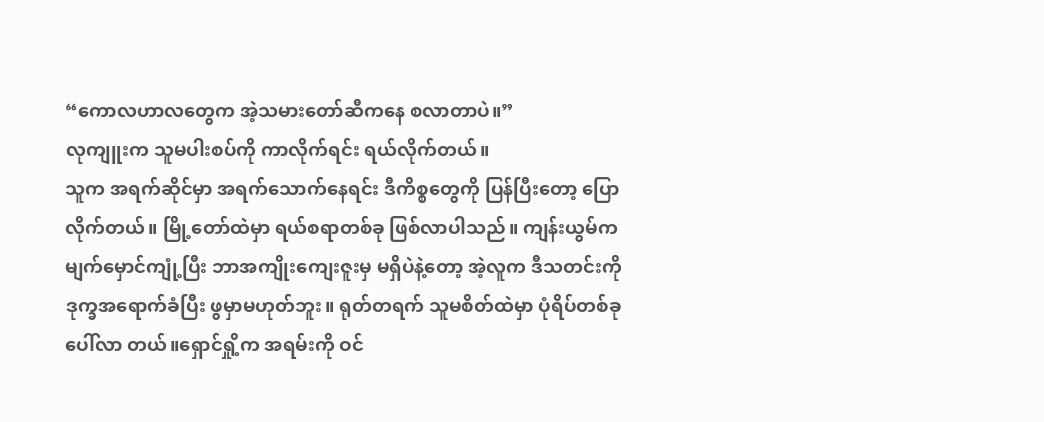“ကောလဟာလတွေက အဲ့သမားတော်ဆီကနေ စလာတာပဲ။”
လုကျူးက သူမပါးစပ်ကို ကာလိုက်ရင်း ရယ်လိုက်တယ်။
သူက အရက်ဆိုင်မှာ အရက်သောက်နေရင်း ဒီကိစ္စတွေကို ပြန်ပြီးတော့ ပြောလိုက်တယ်။ မြို့တော်ထဲမှာ ရယ်စရာတစ်ခု ဖြစ်လာပါသည်။ ကျန်းယွမ်က မျက်မှောင်ကျုံ့ပြီး ဘာအကျိုးကျေးဇူးမှ မရှိပဲနဲ့တော့ အဲ့လူက ဒီသတင်းကို ဒုက္ခအရောက်ခံပြီး ဖွမှာမဟုတ်ဘူး။ ရုတ်တရက် သူမစိတ်ထဲမှာ ပုံရိပ်တစ်ခု ပေါ်လာ တယ်။ရှောင်ရှို့က အရမ်းကို ဝင်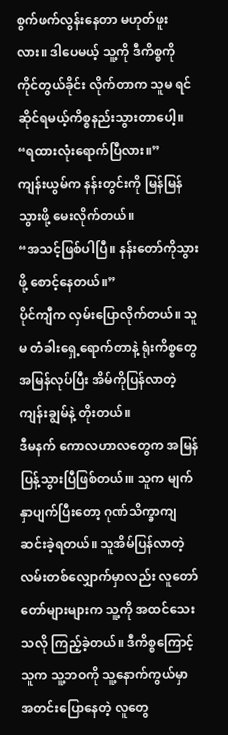စွက်ဖက်လွန်းနေတာ မဟုတ်ဖူးလား။ ဒါပေမယ့် သူ့ကို ဒီကိစ္စကို ကိုင်တွယ်ခိုင်း လိုက်တာက သူမ ရင်ဆိုင်ရမယ့်ကိစ္စနည်းသွားတာပေါ့။
“ရထားလုံးရောက်ပြီလား။”
ကျန်းယွမ်က နန်းတွင်းကို မြန်မြန်သွားဖို့ မေးလိုက်တယ်။
“အသင့်ဖြစ်ပါပြီ။ နန်းတော်ကိုသွားဖို့ စောင့်နေတယ်။”
ပိုင်ကျီက လှမ်းပြောလိုက်တယ်။ သူမ တံခါးရှေ့ရောက်တာနဲ့ ရုံးကိစ္စတွေ အမြန်လုပ်ပြီး အိမ်ကိုပြန်လာတဲ့ ကျန်းချွမ်နဲ့ တိုးတယ်။
ဒီမနက် ကောလဟာလတွေက အမြန်ပြန့်သွားပြီဖြစ်တယ်၊။ သူက မျက်နှာပျက်ပြီးတော့ ဂုဏ်သိက္ခာကျဆင်းခဲ့ရတယ်။ သူအိမ်ပြန်လာတဲ့ လမ်းတစ်လျှောက်မှာလည်း လူတော်တော်များများက သူ့ကို အထင်သေးသလို ကြည့်ခဲ့တယ်။ ဒီကိစ္စကြောင့် သူက သူ့ဘဝကို သူ့နောက်ကွယ်မှာ အတင်းပြောနေတဲ့ လူတွေ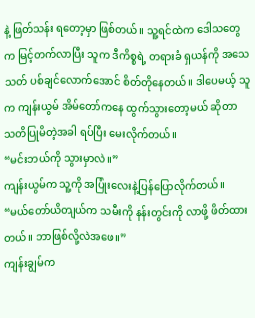နဲ့ ဖြတ်သန်း ရတော့မှာ ဖြစ်တယ်။ သူ့ရင်ထဲက ဒေါသတွေက မြင့်တက်လာပြီး သူက ဒီကိစ္စရဲ့ တရားခံ ရှယန်ကို အသေသတ် ပစ်ချင်လောက်အောင် စိတ်တိုနေတယ်။ ဒါပေမယ့် သူက ကျန်းယွမ် အိမ်တော်ကနေ ထွက်သွားတော့မယ် ဆိုတာ သတိပြုမိတဲ့အခါ ရပ်ပြီး မေးလိုက်တယ်။
“မင်းဘယ်ကို သွားမှာလဲ။”
ကျန်းယွမ်က သူ့ကို အပြုံးလေးနဲ့ပြန်ပြောလိုက်တယ်။
“မယ်တော်ယိတျယ်က သမီးကို နန်းတွင်းကို လာဖို့ ဖိတ်ထားတယ်။ ဘာဖြစ်လို့လဲအဖေ။”
ကျန်းချွမ်က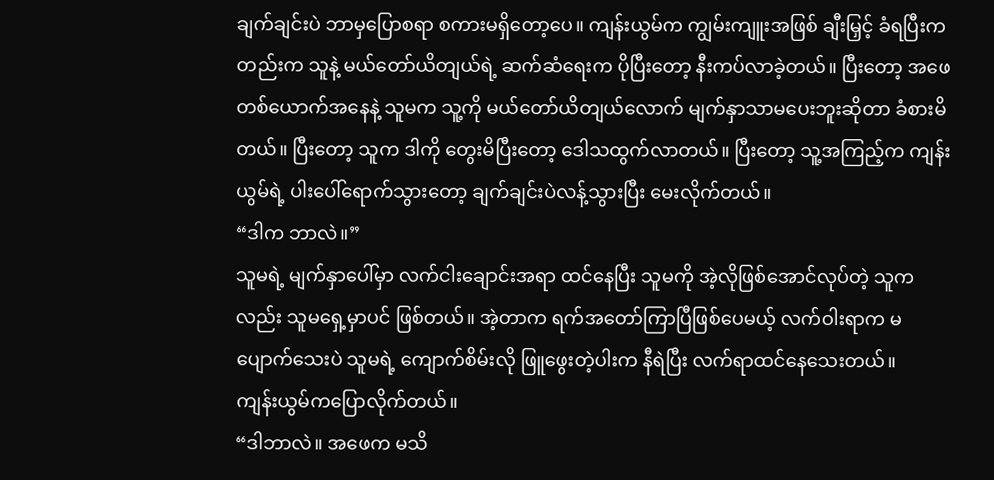ချက်ချင်းပဲ ဘာမှပြောစရာ စကားမရှိတော့ပေ။ ကျန်းယွမ်က ကျွမ်းကျူးအဖြစ် ချီးမြှင့် ခံရပြီးကတည်းက သူနဲ့ မယ်တော်ယိတျယ်ရဲ့ ဆက်ဆံရေးက ပိုပြီးတော့ နီးကပ်လာခဲ့တယ်။ ပြီးတော့ အဖေတစ်ယောက်အနေနဲ့ သူမက သူ့ကို မယ်တော်ယိတျယ်လောက် မျက်နှာသာမပေးဘူးဆိုတာ ခံစားမိတယ်။ ပြီးတော့ သူက ဒါကို တွေးမိပြီးတော့ ဒေါသထွက်လာတယ်။ ပြီးတော့ သူ့အကြည့်က ကျန်းယွမ်ရဲ့ ပါးပေါ်ရောက်သွားတော့ ချက်ချင်းပဲလန့်သွားပြီး မေးလိုက်တယ်။
“ဒါက ဘာလဲ။”
သူမရဲ့ မျက်နှာပေါ်မှာ လက်ငါးချောင်းအရာ ထင်နေပြီး သူမကို အဲ့လိုဖြစ်အောင်လုပ်တဲ့ သူကလည်း သူမရှေ့မှာပင် ဖြစ်တယ်။ အဲ့တာက ရက်အတော်ကြာပြီဖြစ်ပေမယ့် လက်ဝါးရာက မပျောက်သေးပဲ သူမရဲ့ ကျောက်စိမ်းလို ဖြူဖွေးတဲ့ပါးက နီရဲပြီး လက်ရာထင်နေသေးတယ်။
ကျန်းယွမ်ကပြောလိုက်တယ်။
“ဒါဘာလဲ။ အဖေက မသိ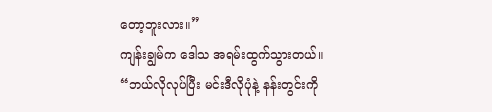တော့ဘူးလား။”
ကျန်းချွမ်က ဒေါသ အရမ်းထွက်သွားတယ်။
“ဘယ်လိုလုပ်ပြီး မင်းဒီလိုပုံနဲ့ နန်းတွင်းကို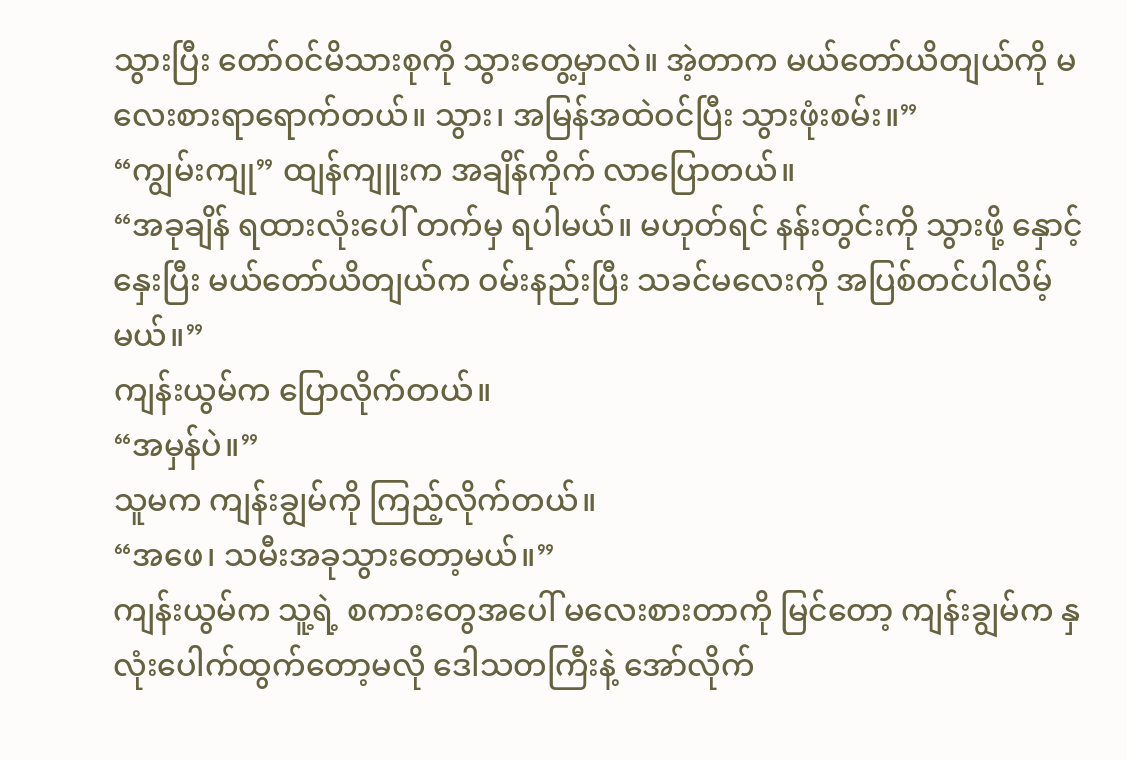သွားပြီး တော်ဝင်မိသားစုကို သွားတွေ့မှာလဲ။ အဲ့တာက မယ်တော်ယိတျယ်ကို မလေးစားရာရောက်တယ်။ သွား၊ အမြန်အထဲဝင်ပြီး သွားဖုံးစမ်း။”
“ကျွမ်းကျု” ထျန်ကျူးက အချိန်ကိုက် လာပြောတယ်။
“အခုချိန် ရထားလုံးပေါ် တက်မှ ရပါမယ်။ မဟုတ်ရင် နန်းတွင်းကို သွားဖို့ နှောင့်နှေးပြီး မယ်တော်ယိတျယ်က ဝမ်းနည်းပြီး သခင်မလေးကို အပြစ်တင်ပါလိမ့်မယ်။”
ကျန်းယွမ်က ပြောလိုက်တယ်။
“အမှန်ပဲ။”
သူမက ကျန်းချွမ်ကို ကြည့်လိုက်တယ်။
“အဖေ၊ သမီးအခုသွားတော့မယ်။”
ကျန်းယွမ်က သူ့ရဲ့ စကားတွေအပေါ် မလေးစားတာကို မြင်တော့ ကျန်းချွမ်က နှလုံးပေါက်ထွက်တော့မလို ဒေါသတကြီးနဲ့ အော်လိုက်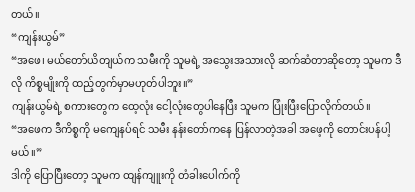တယ်။
“ကျန်းယွမ်”
“အဖေ၊ မယ်တော်ယိတျယ်က သမီးကို သူမရဲ့ အသွေးအသားလို ဆက်ဆံတာဆိုတော့ သူမက ဒီလို ကိစ္စမျိုးကို ထည့်တွက်မှာမဟုတ်ပါဘူး။”
ကျန်းယွမ်ရဲ့ စကားတွေက ထေ့လုံး ငေါ့လုံးတွေပါနေပြီး သူမက ပြုံးပြီးပြောလိုက်တယ်။
“အဖေက ဒီကိစ္စကို မကျေနပ်ရင် သမီး နန်းတော်ကနေ ပြန်လာတဲ့အခါ အဖေ့ကို တောင်းပန်ပါ့မယ်။”
ဒါကို ပြောပြီးတော့ သူမက ထျန်ကျူးကို တံခါးပေါက်ကို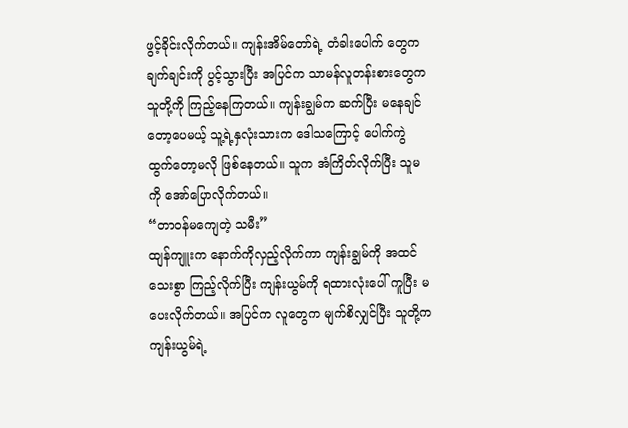ဖွင့်ခိုင်းလိုက်တယ်။ ကျန်းအိမ်တော်ရဲ့ တံခါးပေါက် တွေက ချက်ချင်းကို ပွင့်သွားပြီး အပြင်က သာမန်လူတန်းစားတွေက သူတို့ကို ကြည့်နေကြတယ်။ ကျန်းချွမ်က ဆက်ပြီး မနေချင်တော့ပေမယ့် သူ့ရဲ့နှလုံးသားက ဒေါသကြောင့် ပေါက်ကွဲ ထွက်တော့မလို ဖြစ်နေတယ်။ သူက အံကြိတ်လိုက်ပြီး သူမကို အော်ပြောလိုက်တယ်။
“တာဝန်မကျေတဲ့ သမီး”
ထျန်ကျူးက နောက်ကိုလှည့်လိုက်ကာ ကျန်းချွမ်ကို အထင်သေးစွာ ကြည့်လိုက်ပြီး ကျန်းယွမ်ကို ရထားလုံးပေါ် ကူပြီး မပေးလိုက်တယ်။ အပြင်က လူတွေက မျက်စိလျှင်ပြီး သူတို့က ကျန်းယွမ်ရဲ့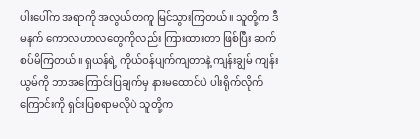ပါးပေါ်က အရာကို အလွယ်တကူ မြင်သွားကြတယ်။ သူတို့က ဒီမနက် ကောလဟာလတွေကိုလည်း ကြားထားတာ ဖြစ်ပြီး ဆက်စပ်မိကြတယ်။ ရှယန်ရဲ့ ကိုယ်ဝန်ပျက်ကျတာနဲ့ ကျန်းချွမ် ကျန်းယွမ်ကို ဘာအကြောင်းပြချက်မှ နားမထောင်ပဲ ပါးရိုက်လိုက်ကြောင်းကို ရှင်းပြစရာမလိုပဲ သူတို့က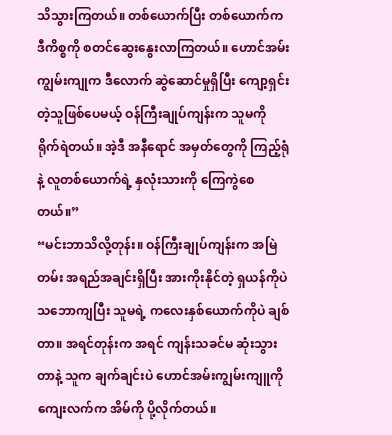သိသွားကြတယ်။ တစ်ယောက်ပြီး တစ်ယောက်က ဒီကိစ္စကို စတင်ဆွေးနွေးလာကြတယ်။ ဟောင်အမ်းကျွမ်းကျုက ဒီလောက် ဆွဲဆောင်မှုရှိပြီး ကျော့ရှင်းတဲ့သူဖြစ်ပေမယ့် ဝန်ကြီးချုပ်ကျန်းက သူမကို ရိုက်ရဲတယ်။ အဲ့ဒီ အနီရောင် အမှတ်တွေကို ကြည့်ရုံနဲ့ လူတစ်ယောက်ရဲ့ နှလုံးသားကို ကြေကွဲစေတယ်။”
“မင်းဘာသိလို့တုန်း။ ဝန်ကြီးချုပ်ကျန်းက အမြဲတမ်း အရည်အချင်းရှိပြီး အားကိုးနိုင်တဲ့ ရှယန်ကိုပဲ သဘောကျပြီး သူမရဲ့ ကလေးနှစ်ယောက်ကိုပဲ ချစ်တာ။ အရင်တုန်းက အရင် ကျန်းသခင်မ ဆုံးသွားတာနဲ့ သူက ချက်ချင်းပဲ ဟောင်အမ်းကျွမ်းကျူကို ကျေးလက်က အိမ်ကို ပို့လိုက်တယ်။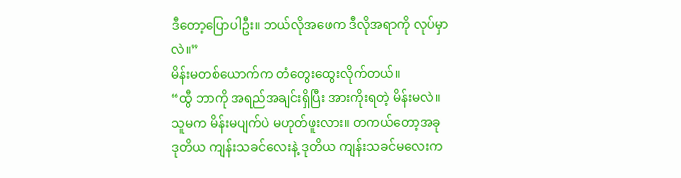ဒီတော့ပြောပါဦး။ ဘယ်လိုအဖေက ဒီလိုအရာကို လုပ်မှာလဲ။”
မိန်းမတစ်ယောက်က တံတွေးထွေးလိုက်တယ်။
“ထွီ ဘာကို အရည်အချင်းရှိပြီး အားကိုးရတဲ့ မိန်းမလဲ။ သူမက မိန်းမပျက်ပဲ မဟုတ်ဖူးလား။ တကယ်တော့အခု ဒုတိယ ကျန်းသခင်လေးနဲ့ ဒုတိယ ကျန်းသခင်မလေးက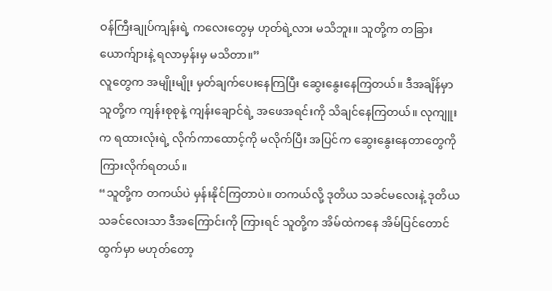ဝန်ကြီးချုပ်ကျန်းရဲ့ ကလေးတွေမှ ဟုတ်ရဲ့လား မသိဘူး။ သူတို့က တခြားယောက်ျားနဲ့ ရလာမှန်းမှ မသိတာ။”
လူတွေက အမျိုးမျိုး မှတ်ချက်ပေးနေကြပြီး ဆွေးနွေးနေကြတယ်။ ဒီအချိန်မှာ သူတို့က ကျန်းစုစုနဲ့ ကျန်းချောင်ရဲ့ အဖေအရင်းကို သိချင်နေကြတယ်။ လုကျူးက ရထားလုံးရဲ့ လိုက်ကာထောင့်ကို မလိုက်ပြီး အပြင်က ဆွေးနွေးနေတာတွေကို ကြားလိုက်ရတယ်။
“သူတို့က တကယ်ပဲ မှန်းနိုင်ကြတာပဲ။ တကယ်လို့ ဒုတိယ သခင်မလေးနဲ့ ဒုတိယ သခင်လေးသာ ဒီအကြောင်းကို ကြားရင် သူတို့က အိမ်ထဲကနေ အိမ်ပြင်တောင်ထွက်မှာ မဟုတ်တော့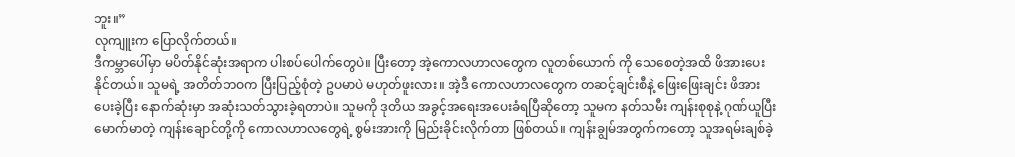ဘူး။”
လုကျူးက ပြောလိုက်တယ်။
ဒီကမ္ဘာပေါ်မှာ မပိတ်နိုင်ဆုံးအရာက ပါးစပ်ပေါက်တွေပဲ။ ပြီးတော့ အဲ့ကောလဟာလတွေက လူတစ်ယောက် ကို သေစေတဲ့အထိ ဖိအားပေးနိုင်တယ်။ သူမရဲ့ အတိတ်ဘဝက ပြီးပြည့်စုံတဲ့ ဥပမာပဲ မဟုတ်ဖူးလား။ အဲ့ဒီ ကောလဟာလတွေက တဆင့်ချင်းစီနဲ့ ဖြေးဖြေးချင်း ဖိအားပေးခဲ့ပြီး နောက်ဆုံးမှာ အဆုံးသတ်သွားခဲ့ရတာပဲ။ သူမကို ဒုတိယ အခွင့်အရေးအပေးခံရပြီဆိုတော့ သူမက နတ်သမီး ကျန်းစုစုနဲ့ ဂုဏ်ယူပြီး မောက်မာတဲ့ ကျန်းချောင်တို့ကို ကောလဟာလတွေရဲ့ စွမ်းအားကို မြည်းခိုင်းလိုက်တာ ဖြစ်တယ်။ ကျန်းချွမ်အတွက်ကတော့ သူအရမ်းချစ်ခဲ့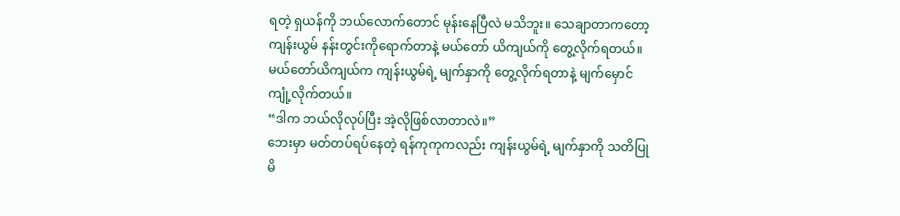ရတဲ့ ရှယန်ကို ဘယ်လောက်တောင် မုန်းနေပြီလဲ မသိဘူး။ သေချာတာကတော့ ကျန်းယွမ် နန်းတွင်းကိုရောက်တာနဲ့ မယ်တော် ယိကျယ်ကို တွေ့လိုက်ရတယ်။ မယ်တော်ယိကျယ်က ကျန်းယွမ်ရဲ့ မျက်နှာကို တွေ့လိုက်ရတာနဲ့ မျက်မှောင်ကျုံ့လိုက်တယ်။
“ဒါက ဘယ်လိုလုပ်ပြီး အဲ့လိုဖြစ်လာတာလဲ။”
ဘေးမှာ မတ်တပ်ရပ်နေတဲ့ ရန်ကုကုကလည်း ကျန်းယွမ်ရဲ့ မျက်နှာကို သတိပြုမိ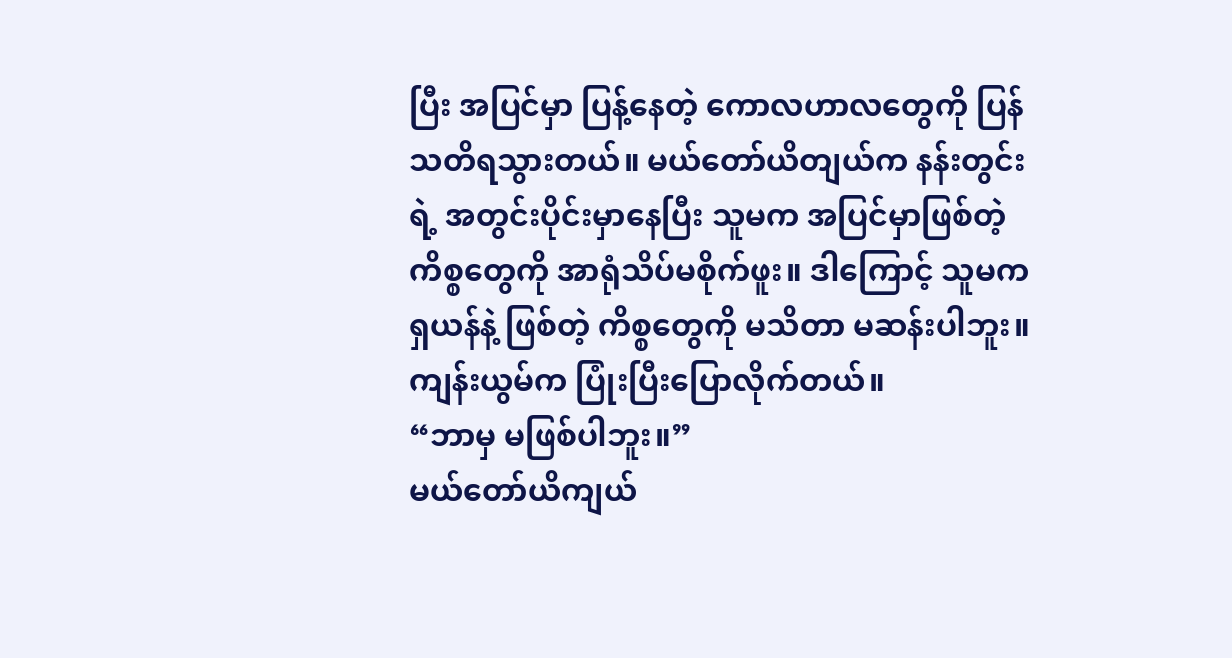ပြီး အပြင်မှာ ပြန့်နေတဲ့ ကောလဟာလတွေကို ပြန်သတိရသွားတယ်။ မယ်တော်ယိတျယ်က နန်းတွင်းရဲ့ အတွင်းပိုင်းမှာနေပြီး သူမက အပြင်မှာဖြစ်တဲ့ ကိစ္စတွေကို အာရုံသိပ်မစိုက်ဖူး။ ဒါကြောင့် သူမက ရှယန်နဲ့ ဖြစ်တဲ့ ကိစ္စတွေကို မသိတာ မဆန်းပါဘူး။
ကျန်းယွမ်က ပြုံးပြီးပြောလိုက်တယ်။
“ဘာမှ မဖြစ်ပါဘူး။”
မယ်တော်ယိကျယ်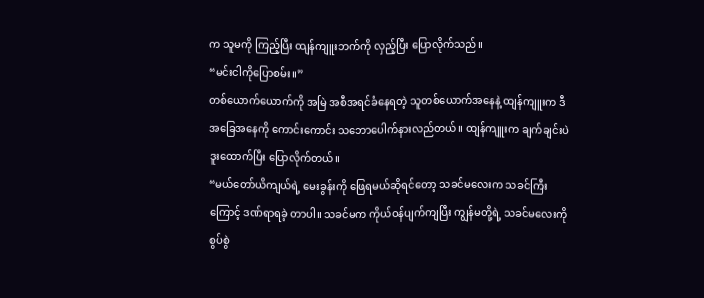က သူမကို ကြည့်ပြီး ထျန်ကျူးဘက်ကို လှည့်ပြီး ပြောလိုက်သည်။
“မင်းငါကိုပြောစမ်း။”
တစ်ယောက်ယောက်ကို အမြဲ အစီအရင်ခံနေရတဲ့ သူတစ်ယောက်အနေနဲ့ ထျန်ကျူးက ဒီအခြေအနေကို ကောင်းကောင်း သဘောပေါက်နားလည်တယ်။ ထျန်ကျူးက ချက်ချင်းပဲ ဒူးထောက်ပြီး ပြောလိုက်တယ်။
“မယ်တော်ယိကျယ်ရဲ့ မေးခွန်းကို ဖြေရမယ်ဆိုရင်တော့ သခင်မလေးက သခင်ကြီးကြောင့် ဒဏ်ရာရခဲ့ တာပါ။ သခင်မက ကိုယ်ဝန်ပျက်ကျပြီး ကျွန်မတို့ရဲ့ သခင်မလေးကို စွပ်စွဲ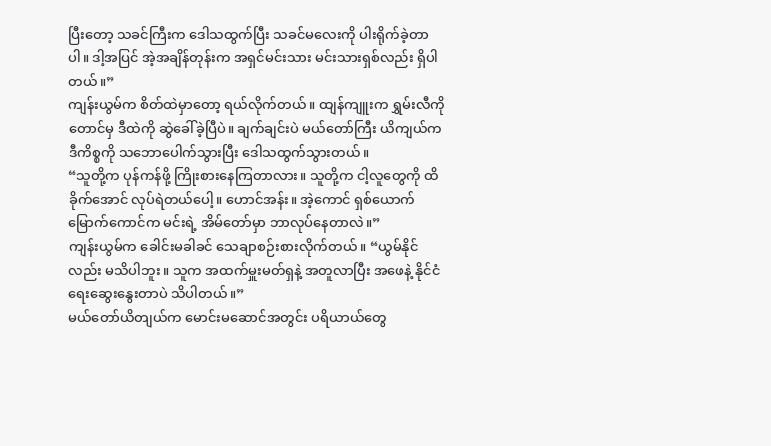ပြီးတော့ သခင်ကြီးက ဒေါသထွက်ပြီး သခင်မလေးကို ပါးရိုက်ခဲ့တာပါ။ ဒါ့အပြင် အဲ့အချိန်တုန်းက အရှင်မင်းသား မင်းသားရှစ်လည်း ရှိပါတယ်။”
ကျန်းယွမ်က စိတ်ထဲမှာတော့ ရယ်လိုက်တယ်။ ထျန်ကျူးက ရွှမ်းလီကိုတောင်မှ ဒီထဲကို ဆွဲခေါ်ခဲ့ပြီပဲ။ ချက်ချင်းပဲ မယ်တော်ကြီး ယိကျယ်က ဒီကိစ္စကို သဘောပေါက်သွားပြီး ဒေါသထွက်သွားတယ်။
“သူတို့က ပုန်ကန်ဖို့ ကြိုးစားနေကြတာလား။ သူတို့က ငါ့လူတွေကို ထိခိုက်အောင် လုပ်ရဲတယ်ပေါ့။ ဟောင်အန်း။ အဲ့ကောင် ရှစ်ယောက်မြောက်ကောင်က မင်းရဲ့ အိမ်တော်မှာ ဘာလုပ်နေတာလဲ။”
ကျန်းယွမ်က ခေါင်းမခါခင် သေချာစဉ်းစားလိုက်တယ်။ “ယွမ်နိုင်လည်း မသိပါဘူး။ သူက အထက်မှူးမတ်ရှနဲ့ အတူလာပြီး အဖေနဲ့ နိုင်ငံရေးဆွေးနွေးတာပဲ သိပါတယ်။”
မယ်တော်ယိတျယ်က မောင်းမဆောင်အတွင်း ပရိယာယ်တွေ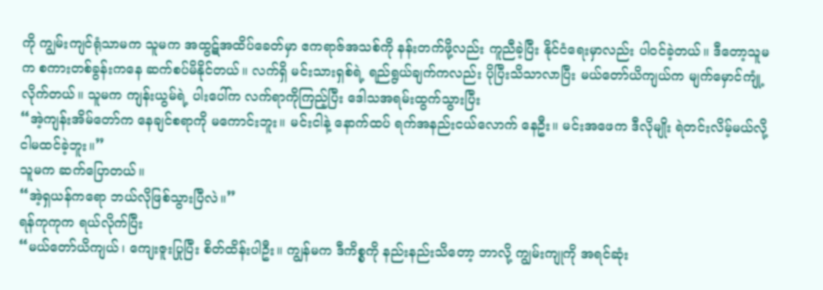ကို ကျွမ်းကျင်ရုံသာမက သူမက အထွဋ်အထိပ်ခေတ်မှာ ဧကရာဇ်အသစ်ကို နန်းတက်ဖို့လည်း ကူညီခဲ့ပြီး နိုင်ငံရေးမှာလည်း ပါဝင်ခဲ့တယ်။ ဒီတော့သူမက စကားတစ်ခွန်းကနေ ဆက်စပ်မိနိုင်တယ်။ လက်ရှိ မင်းသားရှစ်ရဲ့ ရည်ရွယ်ချက်ကလည်း ပိုပြီးသိသာလာပြီး မယ်တော်ယိကျယ်က မျက်မှောင်ကျုံ့လိုက်တယ်။ သူမက ကျန်းယွမ်ရဲ့ ပါးပေါ်က လက်ရာကိုကြည့်ပြီး ဒေါသအရမ်းထွက်သွားပြီး
“အဲ့ကျန်းအိမ်တော်က နေချင်စရာကို မကောင်းဘူး။ မင်းငါနဲ့ နောက်ထပ် ရက်အနည်းငယ်လောက် နေဦး။ မင်းအဖေက ဒီလိုမျိုး ရဲတင်းလိမ့်မယ်လို့ ငါမထင်ခဲ့ဘူး။”
သူမက ဆက်ပြောတယ်။
“အဲ့ရှယန်ကရော ဘယ်လိုဖြစ်သွားပြီလဲ။”
ရန်ကုကုက ရယ်လိုက်ပြီး
“မယ်တော်ယိကျယ်၊ ကျေးဇူးပြုပြီး စိတ်ထိန်းပါဦး။ ကျွန်မက ဒီကိစ္စကို နည်းနည်းသိတော့ ဘာလို့ ကျွမ်းကျုကို အရင်ဆုံး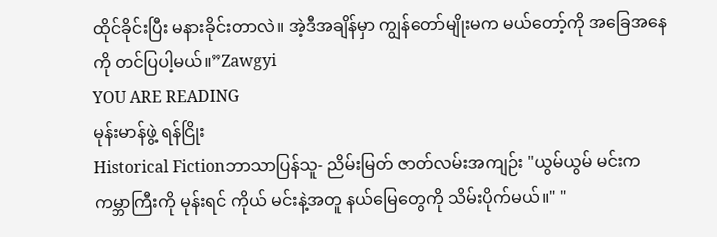ထိုင်ခိုင်းပြီး မနားခိုင်းတာလဲ။ အဲ့ဒီအချိန်မှာ ကျွန်တော်မျိုးမက မယ်တော့်ကို အခြေအနေကို တင်ပြပါ့မယ်။”Zawgyi
YOU ARE READING
မုန်းမာန်ဖွဲ့ ရန်ငြိုး
Historical Fictionဘာသာပြန်သူ- ညိမ်းမြတ် ဇာတ်လမ်းအကျဉ်း "ယွမ်ယွမ် မင်းက ကမ္ဘာကြီးကို မုန်းရင် ကိုယ် မင်းနဲ့အတူ နယ်မြေတွေကို သိမ်းပိုက်မယ်။" "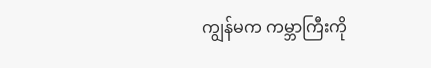ကျွန်မက ကမ္ဘာကြီးကို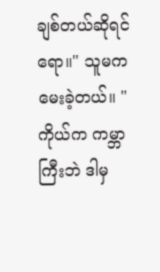ချစ်တယ်ဆိုရင်ရော။" သူမက မေးခဲ့တယ်။ "ကိုယ်က ကမ္ဘာကြီးဘဲ ဒါမှ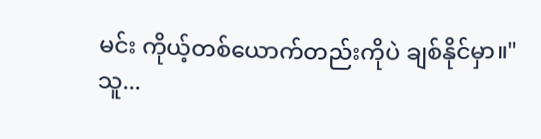မင်း ကိုယ့်တစ်ယောက်တည်းကိုပဲ ချစ်နိုင်မှာ။" သူ...